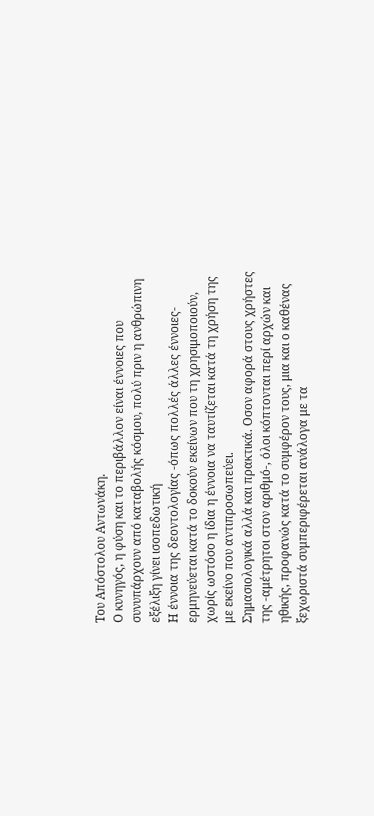Του Απόστολου Αντωνάκη.
Ο κυνηγός, η φύση και το περιβάλλον είναι έννοιες που συνυπάρχουν από καταβολής κόσμου, πολύ πριν η ανθρώπινη εξέλιξη γίνει ισοπεδωτική
Η έννοια της δεοντολογίας -όπως πολλές άλλες έννοιες- ερμηνεύεται κατά το δοκούν εκείνων που τη χρησιμοποιούν, χωρίς ωστόσο η ίδια η έννοια να ταυτίζεται κατά τη χρήση της με εκείνο που αντιπροσωπεύει.
Σημασιολογικά αλλά και πρακτικά. Οσον αφορά στους χρήστες της -αμέτρητοι στον αριθμό-, όλοι κόπτονται περί αρχών και ηθικής, προφανώς κατά το συμφέρον τους, μια και ο καθένας ξεχωριστά συμπεριφέρεται ανάλογα με τα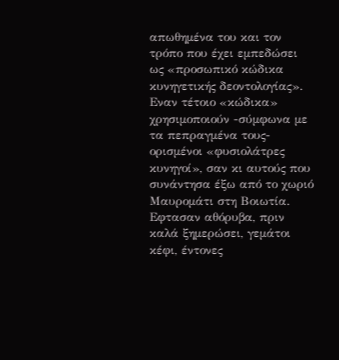απωθημένα του και τον τρόπο που έχει εμπεδώσει ως «προσωπικό κώδικα κυνηγετικής δεοντολογίας».
Εναν τέτοιο «κώδικα» χρησιμοποιούν -σύμφωνα με τα πεπραγμένα τους- ορισμένοι «φυσιολάτρες κυνηγοί», σαν κι αυτούς που συνάντησα έξω από το χωριό Μαυρομάτι στη Βοιωτία.
Εφτασαν αθόρυβα, πριν καλά ξημερώσει, γεμάτοι κέφι, έντονες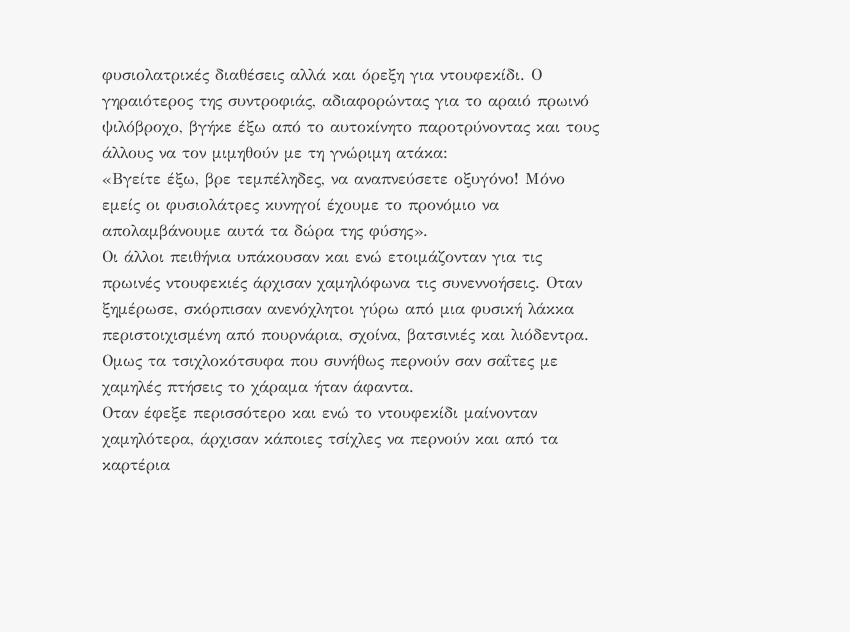φυσιολατρικές διαθέσεις αλλά και όρεξη για ντουφεκίδι. Ο γηραιότερος της συντροφιάς, αδιαφορώντας για το αραιό πρωινό ψιλόβροχο, βγήκε έξω από το αυτοκίνητο παροτρύνοντας και τους άλλους να τον μιμηθούν με τη γνώριμη ατάκα:
«Βγείτε έξω, βρε τεμπέληδες, να αναπνεύσετε οξυγόνο! Μόνο εμείς οι φυσιολάτρες κυνηγοί έχουμε το προνόμιο να απολαμβάνουμε αυτά τα δώρα της φύσης».
Οι άλλοι πειθήνια υπάκουσαν και ενώ ετοιμάζονταν για τις πρωινές ντουφεκιές άρχισαν χαμηλόφωνα τις συνεννοήσεις. Οταν ξημέρωσε, σκόρπισαν ανενόχλητοι γύρω από μια φυσική λάκκα περιστοιχισμένη από πουρνάρια, σχοίνα, βατσινιές και λιόδεντρα. Ομως τα τσιχλοκότσυφα που συνήθως περνούν σαν σαΐτες με χαμηλές πτήσεις το χάραμα ήταν άφαντα.
Οταν έφεξε περισσότερο και ενώ το ντουφεκίδι μαίνονταν χαμηλότερα, άρχισαν κάποιες τσίχλες να περνούν και από τα καρτέρια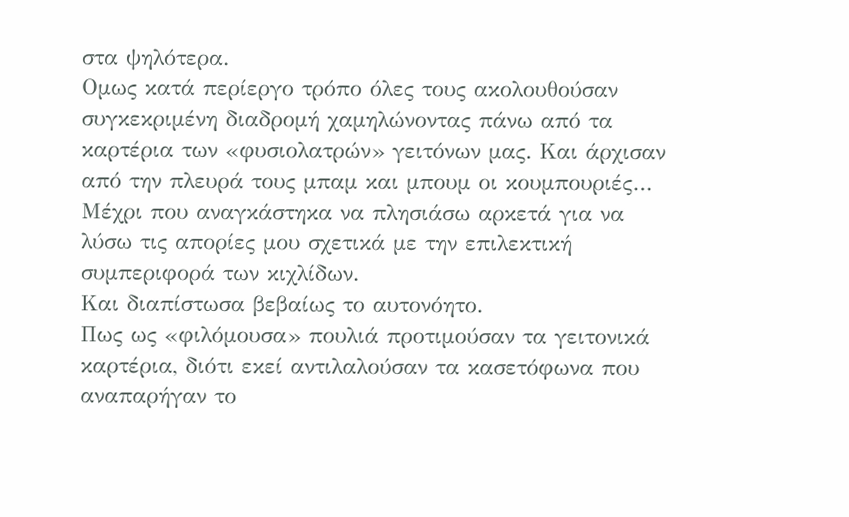στα ψηλότερα.
Ομως κατά περίεργο τρόπο όλες τους ακολουθούσαν συγκεκριμένη διαδρομή χαμηλώνοντας πάνω από τα καρτέρια των «φυσιολατρών» γειτόνων μας. Και άρχισαν από την πλευρά τους μπαμ και μπουμ οι κουμπουριές…
Μέχρι που αναγκάστηκα να πλησιάσω αρκετά για να λύσω τις απορίες μου σχετικά με την επιλεκτική συμπεριφορά των κιχλίδων.
Και διαπίστωσα βεβαίως το αυτονόητο.
Πως ως «φιλόμουσα» πουλιά προτιμούσαν τα γειτονικά καρτέρια, διότι εκεί αντιλαλούσαν τα κασετόφωνα που αναπαρήγαν το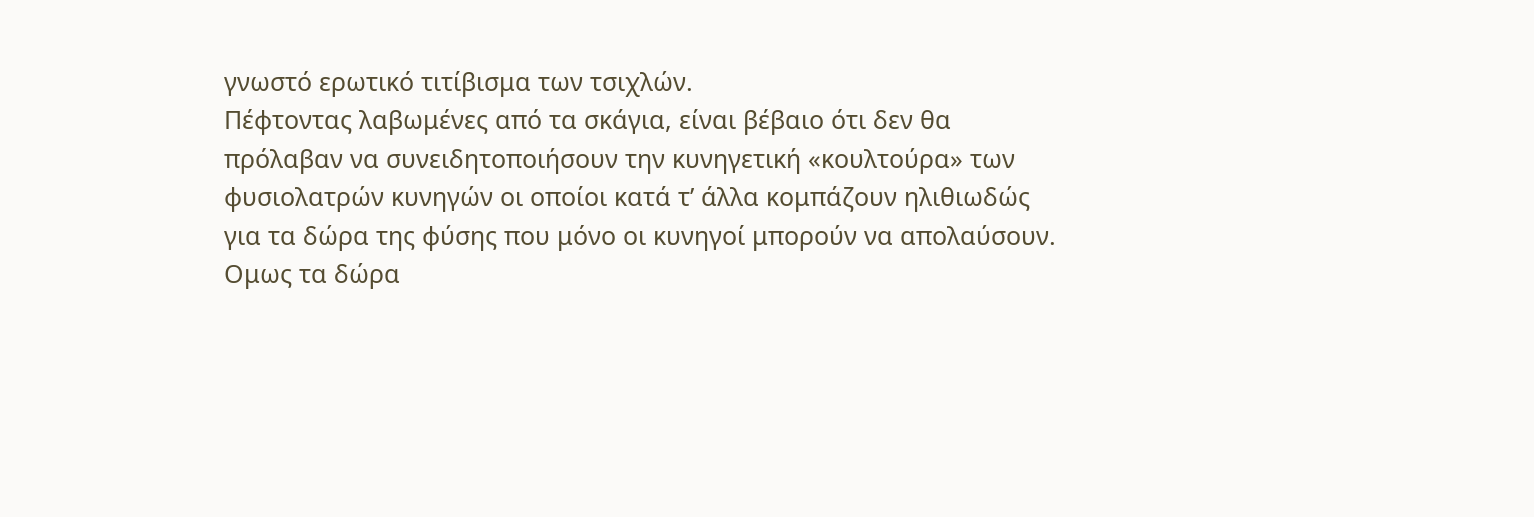γνωστό ερωτικό τιτίβισμα των τσιχλών.
Πέφτοντας λαβωμένες από τα σκάγια, είναι βέβαιο ότι δεν θα πρόλαβαν να συνειδητοποιήσουν την κυνηγετική «κουλτούρα» των φυσιολατρών κυνηγών οι οποίοι κατά τ’ άλλα κομπάζουν ηλιθιωδώς για τα δώρα της φύσης που μόνο οι κυνηγοί μπορούν να απολαύσουν.
Ομως τα δώρα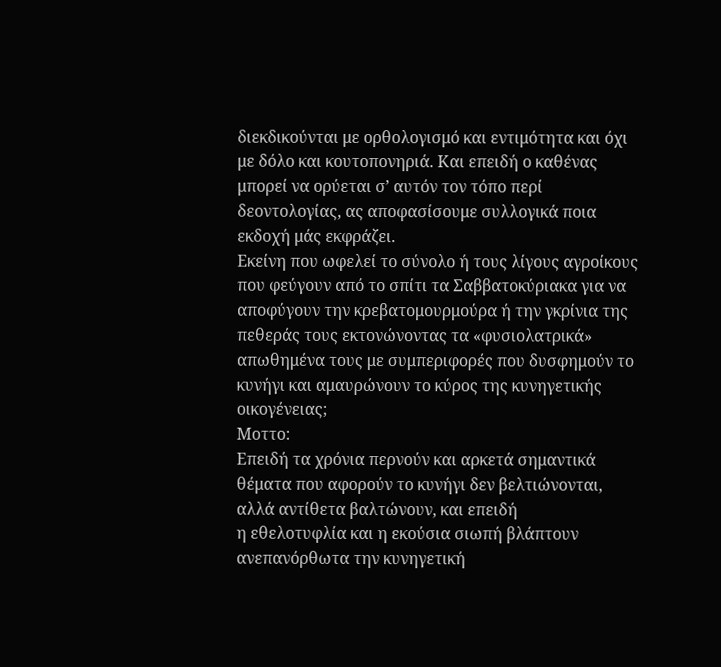διεκδικούνται με ορθολογισμό και εντιμότητα και όχι με δόλο και κουτοπονηριά. Και επειδή ο καθένας μπορεί να ορύεται σ’ αυτόν τον τόπο περί δεοντολογίας, ας αποφασίσουμε συλλογικά ποια εκδοχή μάς εκφράζει.
Εκείνη που ωφελεί το σύνολο ή τους λίγους αγροίκους που φεύγουν από το σπίτι τα Σαββατοκύριακα για να αποφύγουν την κρεβατομουρμούρα ή την γκρίνια της πεθεράς τους εκτονώνοντας τα «φυσιολατρικά» απωθημένα τους με συμπεριφορές που δυσφημούν το κυνήγι και αμαυρώνουν το κύρος της κυνηγετικής οικογένειας;
Μοττο:
Επειδή τα χρόνια περνούν και αρκετά σημαντικά θέματα που αφορούν το κυνήγι δεν βελτιώνονται, αλλά αντίθετα βαλτώνουν, και επειδή
η εθελοτυφλία και η εκούσια σιωπή βλάπτουν ανεπανόρθωτα την κυνηγετική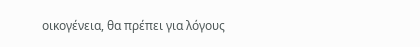οικογένεια, θα πρέπει για λόγους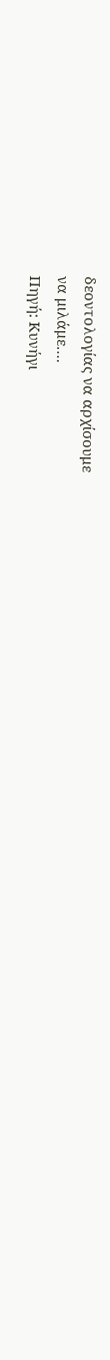δεοντολογίας να αρχίσουμε
να μιλάμε….
Πηγή: Κυνήγι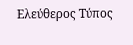Ελεύθερος Τύπος